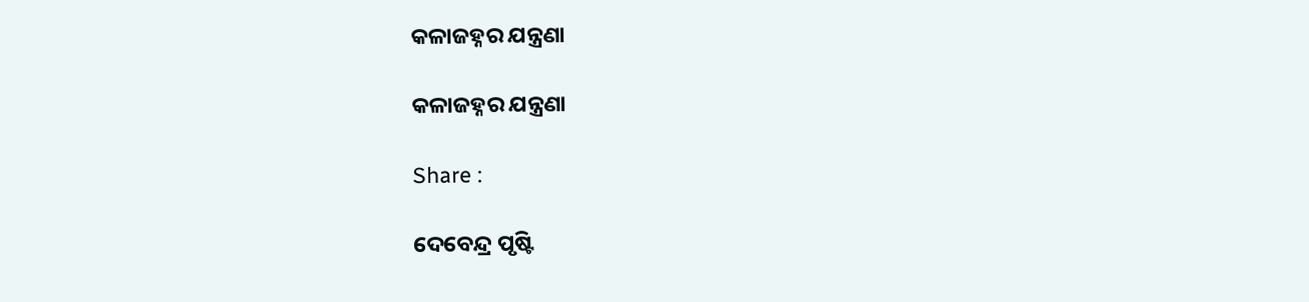କଳାଜହ୍ନର ଯନ୍ତ୍ରଣା

କଳାଜହ୍ନର ଯନ୍ତ୍ରଣା

Share :

ଦେବେନ୍ଦ୍ର ପୃଷ୍ଟି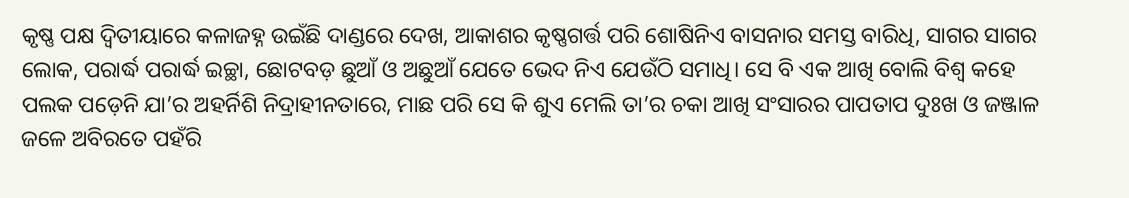କୃଷ୍ଣ ପକ୍ଷ ଦ୍ୱିତୀୟାରେ କଳାଜହ୍ନ ଉଇଁଛି ଦାଣ୍ଡରେ ଦେଖ, ଆକାଶର କୃଷ୍ଣଗର୍ତ୍ତ ପରି ଶୋଷିନିଏ ବାସନାର ସମସ୍ତ ବାରିଧି, ସାଗର ସାଗର ଲୋକ, ପରାର୍ଦ୍ଧ ପରାର୍ଦ୍ଧ ଇଚ୍ଛା, ଛୋଟବଡ଼ ଛୁଆଁ ଓ ଅଛୁଆଁ ଯେତେ ଭେଦ ନିଏ ଯେଉଁଠି ସମାଧି। ସେ ବି ଏକ ଆଖି ବୋଲି ବିଶ୍ୱ କହେ ପଲକ ପଡ଼େନି ଯା’ର ଅହର୍ନିଶି ନିଦ୍ରାହୀନତାରେ, ମାଛ ପରି ସେ କି ଶୁଏ ମେଲି ତା’ର ଚକା ଆଖି ସଂସାରର ପାପତାପ ଦୁଃଖ ଓ ଜଞ୍ଜାଳ ଜଳେ ଅବିରତେ ପହଁରି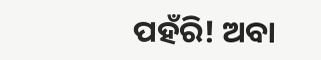ପହଁରି! ଅବା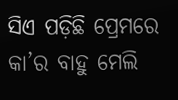ସିଏ ପଡ଼ିଛି ପ୍ରେମରେ କା’ର ବାହୁ ମେଲି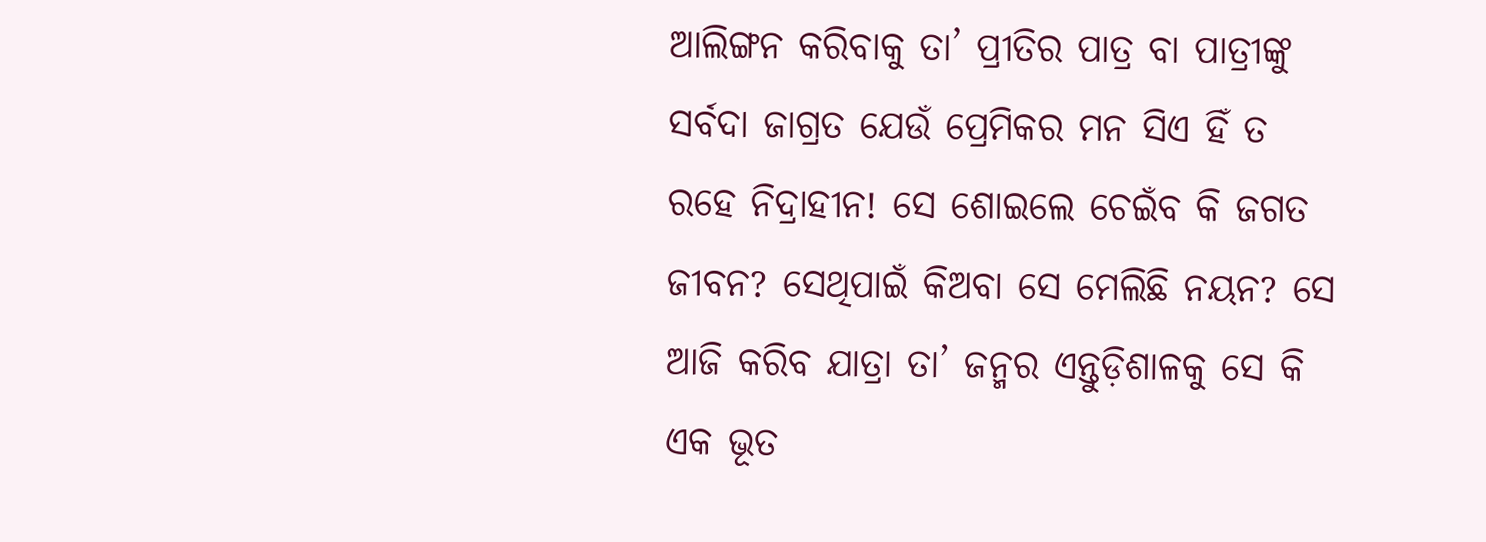ଆଲିଙ୍ଗନ କରିବାକୁ ତା’ ପ୍ରୀତିର ପାତ୍ର ବା ପାତ୍ରୀଙ୍କୁ ସର୍ବଦା ଜାଗ୍ରତ ଯେଉଁ ପ୍ରେମିକର ମନ ସିଏ ହିଁ ତ ରହେ ନିଦ୍ରାହୀନ! ସେ ଶୋଇଲେ ଚେଇଁବ କି ଜଗତ ଜୀବନ? ସେଥିପାଇଁ କିଅବା ସେ ମେଲିଛି ନୟନ? ସେ ଆଜି କରିବ ଯାତ୍ରା ତା’ ଜନ୍ମର ଏନ୍ତୁଡ଼ିଶାଳକୁ ସେ କି ଏକ ଭୂତ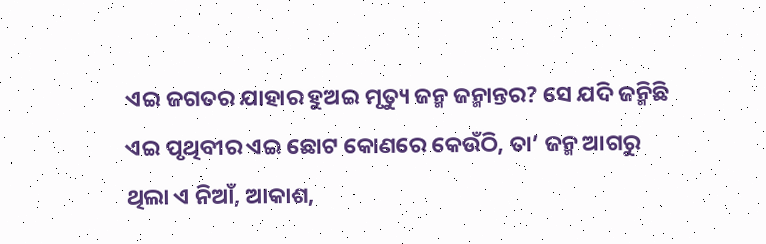ଏଇ ଜଗତର ଯାହାର ହୁଅଇ ମୃତ୍ୟୁ ଜନ୍ମ ଜନ୍ମାନ୍ତର? ସେ ଯଦି ଜନ୍ମିଛି ଏଇ ପୃଥିବୀର ଏଇ ଛୋଟ କୋଣରେ କେଉଁଠି, ତା’ ଜନ୍ମ ଆଗରୁ ଥିଲା ଏ ନିଆଁ, ଆକାଶ,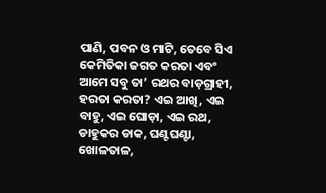ପାଣି, ପବନ ଓ ମାଟି, ତେବେ ସିଏ କେମିତିକା ଜଗତ କରତା ଏବଂ ଆମେ ସବୁ ତା’ ରଥର ବାଡ଼ଗ୍ରାହୀ, ହରତା କରତା? ଏଇ ଆଖି, ଏଇ ବାହୁ, ଏଇ ଘୋଡ଼ା, ଏଇ ରଥ, ଡାହୁକର ଡାକ, ଘଣ୍ଟଘଣ୍ଟା, ଖୋଳତାଳ,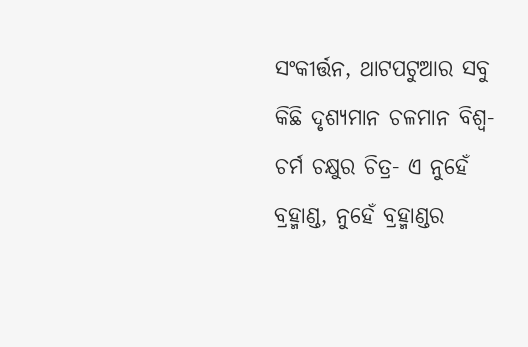ସଂକୀର୍ତ୍ତନ, ଥାଟପଟୁଆର ସବୁ କିଛି ଦୃଶ୍ୟମାନ ଚଳମାନ ବିଶ୍ୱ- ଚର୍ମ ଚକ୍ଷୁର ଚିତ୍ର- ଏ ନୁହେଁ ବ୍ରହ୍ମାଣ୍ଡ, ନୁହେଁ ବ୍ରହ୍ମାଣ୍ଡର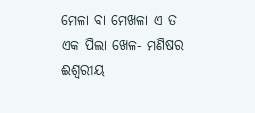ମେଳା ବା ମେଖଳା ଏ ତ ଏକ ପିଲା ଖେଳ- ମଣିଷର ଈଶ୍ୱରୀୟ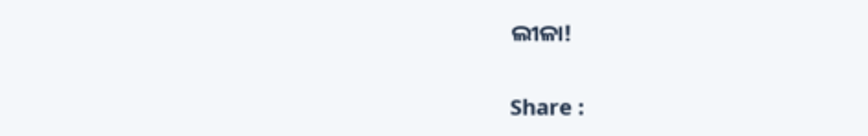ଲୀଳା!

Share :